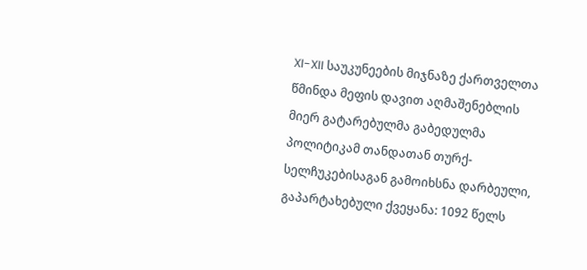XI-XII საუკუნეების მიჯნაზე ქართველთა წმინდა მეფის დავით აღმაშენებლის მიერ გატარებულმა გაბედულმა პოლიტიკამ თანდათან თურქ-სელჩუკებისაგან გამოიხსნა დარბეული, გაპარტახებული ქვეყანა: 1092 წელს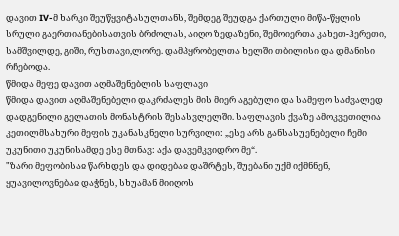დავით IV-მ ხარკი შეუწყვიტასულთანს, შემდეგ შეუდგა ქართული მიწა-წყლის სრული გაერთიანებისათვის ბრძოლას, აიღო ზედაზენი, შემოიერთა კახეთ-ჰერეთი, სამშვილდე, გიში, რუსთავი,ლორე. დამპყრობელთა ხელში თბილისი და დმანისი რჩებოდა.
წმიდა მეფე დავით აღმაშენებლის საფლავი
წმიდა დავით აღმაშენებელი დაკრძალეს მის მიერ აგებული და სამეფო საძვალედ დადგენილი გელათის მონასტრის შესასვლელში. საფლავის ქვაზე ამოკვეთილია კეთილმსახური მეფის უკანასკნელი სურვილი: „ესე არს განსასუენებელი ჩემი უკუნითი უკუნისამდე ესე მთნავ: აქა დავემკვიდრო მე“.
"ზარი მეფობისაჲ წარხდეს და დიდებაჲ დაშრტეს, შუებანი უქმ იქმნნენ, ყუავილოვნებაჲ დაჭნეს, სხუამან მიიღოს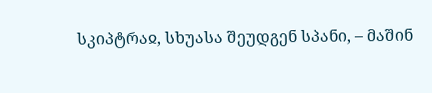სკიპტრაჲ, სხუასა შეუდგენ სპანი, – მაშინ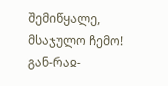შემიწყალე, მსაჯულო ჩემო!
გან-რაჲ-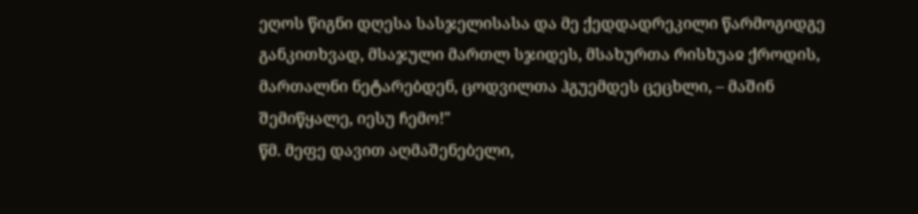ეღოს წიგნი დღესა სასჯელისასა და მე ქედდადრეკილი წარმოგიდგე განკითხვად, მსაჯული მართლ სჯიდეს, მსახურთა რისხუაჲ ქროდის, მართალნი ნეტარებდენ, ცოდვილთა ჰგუემდეს ცეცხლი, – მაშინ შემიწყალე, იესუ ჩემო!"
წმ. მეფე დავით აღმაშენებელი,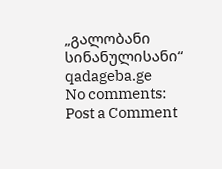„გალობანი სინანულისანი“
qadageba.ge
No comments:
Post a Comment